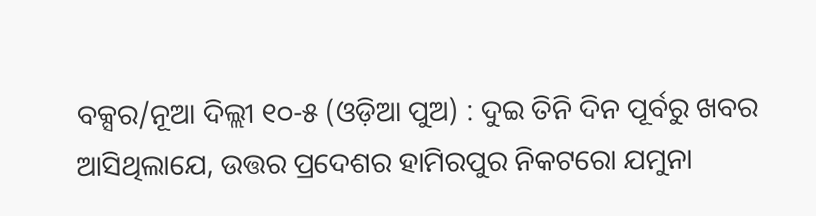ବକ୍ସର/ନୂଆ ଦିଲ୍ଲୀ ୧୦-୫ (ଓଡ଼ିଆ ପୁଅ) : ଦୁଇ ତିନି ଦିନ ପୂର୍ବରୁ ଖବର ଆସିଥିଲାଯେ, ଉତ୍ତର ପ୍ରଦେଶର ହାମିରପୁର ନିକଟରୋ ଯମୁନା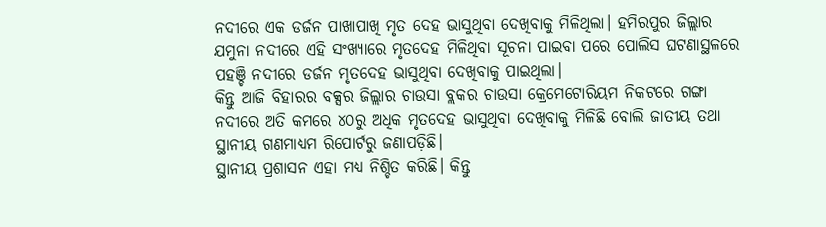ନଦୀରେ ଏକ ଡର୍ଜନ ପାଖାପାଖି ମୃତ ଦେହ ଭାସୁଥିବା ଦେଖିବାକୁ ମିଳିଥିଲା। ହମିରପୁର ଜିଲ୍ଲାର ଯମୁନା ନଦୀରେ ଏହି ସଂଖ୍ୟାରେ ମୃତଦେହ ମିଳିଥିବା ସୂଚନା ପାଇବା ପରେ ପୋଲିସ ଘଟଣାସ୍ଥଳରେ ପହଞ୍ଚି ନଦୀରେ ଡର୍ଜନ ମୃତଦେହ ଭାସୁଥିବା ଦେଖିବାକୁ ପାଇଥିଲା।
କିନ୍ତୁ ଆଜି ବିହାରର ବକ୍ସର ଜିଲ୍ଲାର ଚାଉସା ବ୍ଲକର ଚାଉସା କ୍ରେମେଟୋରିୟମ ନିକଟରେ ଗଙ୍ଗା ନଦୀରେ ଅତି କମରେ ୪୦ରୁ ଅଧିକ ମୃତଦେହ ଭାସୁଥିବା ଦେଖିବାକୁ ମିଳିଛି ବୋଲି ଜାତୀୟ ତଥା ସ୍ଥାନୀୟ ଗଣମାଧ୍ୟମ ରିପୋର୍ଟରୁ ଜଣାପଡ଼ିଛି।
ସ୍ଥାନୀୟ ପ୍ରଶାସନ ଏହା ମଧ୍ୟ ନିଶ୍ଚିତ କରିଛି। କିନ୍ତୁ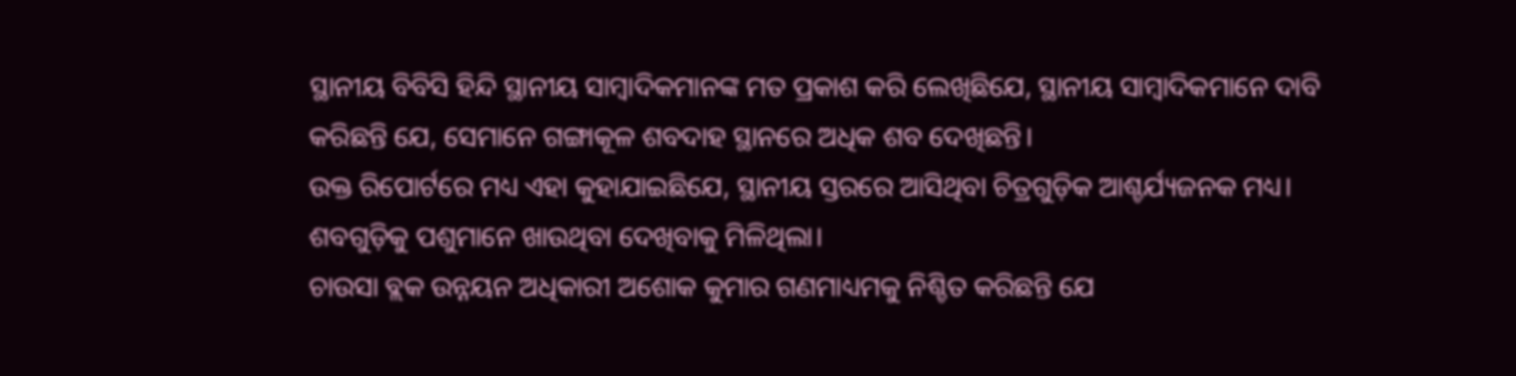ସ୍ଥାନୀୟ ବିବିସି ହିନ୍ଦି ସ୍ଥାନୀୟ ସାମ୍ବାଦିକମାନଙ୍କ ମତ ପ୍ରକାଶ କରି ଲେଖିଛିଯେ, ସ୍ଥାନୀୟ ସାମ୍ବାଦିକମାନେ ଦାବି କରିଛନ୍ତି ଯେ, ସେମାନେ ଗଙ୍ଗାକୂଳ ଶବଦାହ ସ୍ଥାନରେ ଅଧିକ ଶବ ଦେଖିଛନ୍ତି।
ଉକ୍ତ ରିପୋର୍ଟରେ ମଧ୍ୟ ଏହା କୁହାଯାଇଛିଯେ, ସ୍ଥାନୀୟ ସ୍ତରରେ ଆସିଥିବା ଚିତ୍ରଗୁଡ଼ିକ ଆଶ୍ଚର୍ଯ୍ୟଜନକ ମଧ୍ୟ। ଶବଗୁଡ଼ିକୁ ପଶୁମାନେ ଖାଉଥିବା ଦେଖିବାକୁ ମିଳିଥିଲା।
ଚାଉସା ବ୍ଲକ ଉନ୍ନୟନ ଅଧିକାରୀ ଅଶୋକ କୁମାର ଗଣମାଧ୍ୟମକୁ ନିଶ୍ଚିତ କରିଛନ୍ତି ଯେ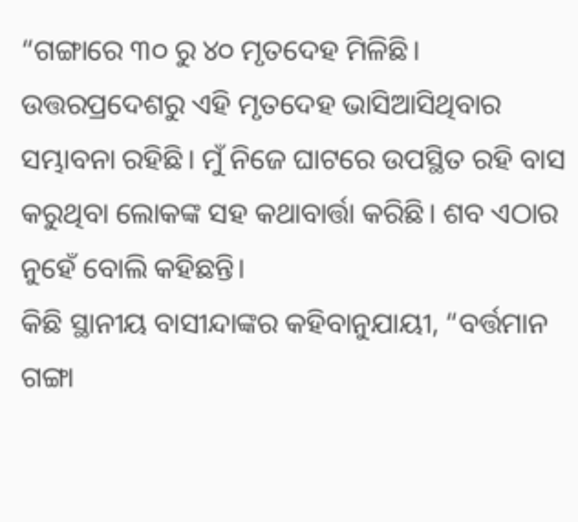“ଗଙ୍ଗାରେ ୩୦ ରୁ ୪୦ ମୃତଦେହ ମିଳିଛି। ଉତ୍ତରପ୍ରଦେଶରୁ ଏହି ମୃତଦେହ ଭାସିଆସିଥିବାର ସମ୍ଭାବନା ରହିଛି। ମୁଁ ନିଜେ ଘାଟରେ ଉପସ୍ଥିତ ରହି ବାସ କରୁଥିବା ଲୋକଙ୍କ ସହ କଥାବାର୍ତ୍ତା କରିଛି। ଶବ ଏଠାର ନୁହେଁ ବୋଲି କହିଛନ୍ତି।
କିଛି ସ୍ଥାନୀୟ ବାସୀନ୍ଦାଙ୍କର କହିବାନୁଯାୟୀ, “ବର୍ତ୍ତମାନ ଗଙ୍ଗା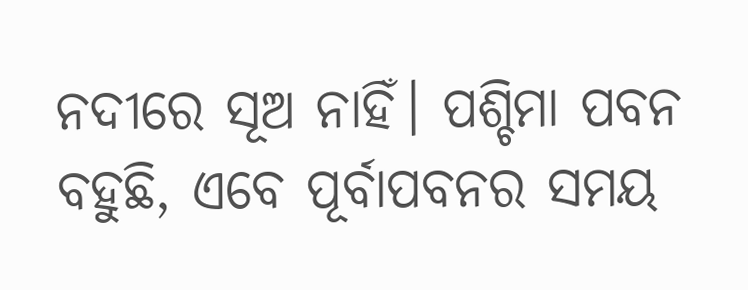ନଦୀରେ ସୂଅ ନାହିଁ। ପଶ୍ଚିମା ପବନ ବହୁଛି, ଏବେ ପୂର୍ବାପବନର ସମୟ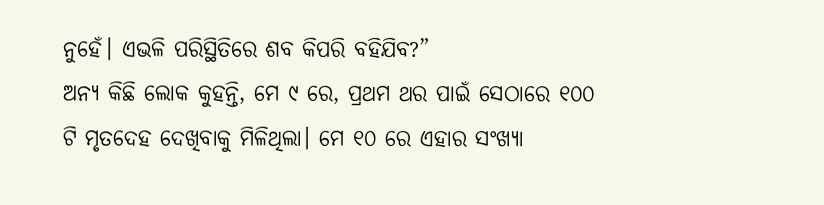ନୁହେଁ। ଏଭଳି ପରିସ୍ଥିତିରେ ଶବ କିପରି ବହିଯିବ?”
ଅନ୍ୟ କିଛି ଲୋକ କୁହନ୍ତି, ମେ ୯ ରେ, ପ୍ରଥମ ଥର ପାଇଁ ସେଠାରେ ୧୦୦ ଟି ମୃତଦେହ ଦେଖିବାକୁ ମିଳିଥିଲା। ମେ ୧୦ ରେ ଏହାର ସଂଖ୍ୟା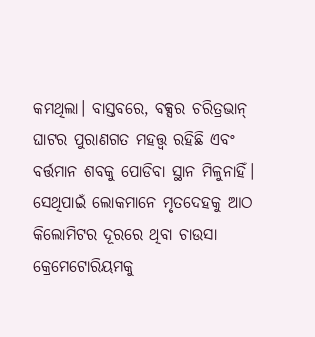କମଥିଲା। ବାସ୍ତବରେ, ବକ୍ସର ଚରିତ୍ରଭାନ୍ ଘାଟର ପୁରାଣଗତ ମହତ୍ତ୍ୱ ରହିଛି ଏବଂ ବର୍ତ୍ତମାନ ଶବକୁ ପୋଡିବା ସ୍ଥାନ ମିଳୁନାହିଁ। ସେଥିପାଇଁ ଲୋକମାନେ ମୃତଦେହକୁ ଆଠ କିଲୋମିଟର ଦୂରରେ ଥିବା ଚାଉସା କ୍ରେମେଟୋରିୟମକୁ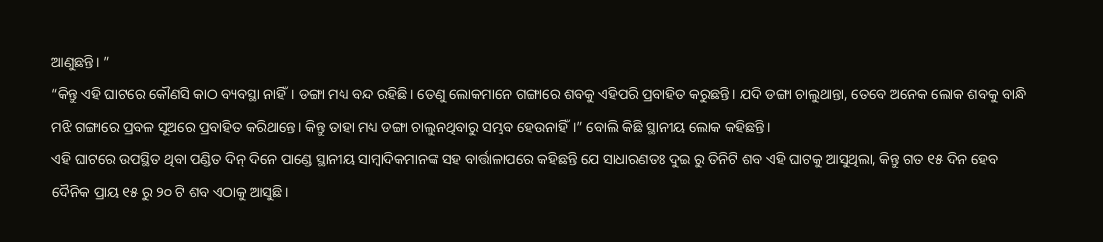ଆଣୁଛନ୍ତି। ”
“କିନ୍ତୁ ଏହି ଘାଟରେ କୌଣସି କାଠ ବ୍ୟବସ୍ଥା ନାହିଁ। ଡଙ୍ଗା ମଧ୍ୟ ବନ୍ଦ ରହିଛି। ତେଣୁ ଲୋକମାନେ ଗଙ୍ଗାରେ ଶବକୁ ଏହିପରି ପ୍ରବାହିତ କରୁଛନ୍ତି। ଯଦି ଡଙ୍ଗା ଚାଲୁଥାନ୍ତା, ତେବେ ଅନେକ ଲୋକ ଶବକୁ ବାନ୍ଧି ମଝି ଗଙ୍ଗାରେ ପ୍ରବଳ ସୂଅରେ ପ୍ରବାହିତ କରିଥାନ୍ତେ। କିନ୍ତୁ ତାହା ମଧ୍ୟ ଡଙ୍ଗା ଚାଲୁନଥିବାରୁ ସମ୍ଭବ ହେଉନାହିଁ।” ବୋଲି କିଛି ସ୍ଥାନୀୟ ଲୋକ କହିଛନ୍ତି।
ଏହି ଘାଟରେ ଉପସ୍ଥିତ ଥିବା ପଣ୍ଡିତ ଦିନ୍ ଦିନେ ପାଣ୍ଡେ ସ୍ଥାନୀୟ ସାମ୍ବାଦିକମାନଙ୍କ ସହ ବାର୍ତ୍ତାଳାପରେ କହିଛନ୍ତି ଯେ ସାଧାରଣତଃ ଦୁଇ ରୁ ତିନିଟି ଶବ ଏହି ଘାଟକୁ ଆସୁଥିଲା, କିନ୍ତୁ ଗତ ୧୫ ଦିନ ହେବ ଦୈନିକ ପ୍ରାୟ ୧୫ ରୁ ୨୦ ଟି ଶବ ଏଠାକୁ ଆସୁଛି।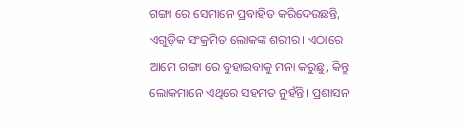ଗଙ୍ଗା ରେ ସେମାନେ ପ୍ରବାହିତ କରିଦେଉଛନ୍ତି, ଏଗୁଡ଼ିକ ସଂକ୍ରମିତ ଲୋକଙ୍କ ଶରୀର। ଏଠାରେ ଆମେ ଗଙ୍ଗା ରେ ବୁହାଇବାକୁ ମନା କରୁଛୁ, କିନ୍ତୁ ଲୋକମାନେ ଏଥିରେ ସହମତ ନୁହଁନ୍ତି। ପ୍ରଶାସନ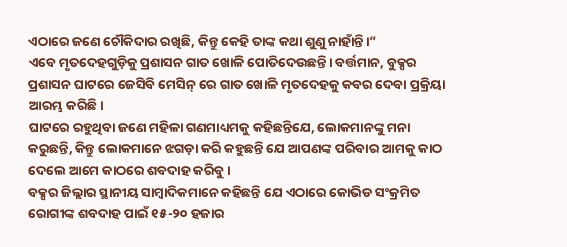ଏଠାରେ ଜଣେ ଚୌକିଦାର ରଖିଛି, କିନ୍ତୁ କେହି ତାଙ୍କ କଥା ଶୁଣୁ ନାହାଁନ୍ତି।”
ଏବେ ମୃତଦେହଗୁଡ଼ିକୁ ପ୍ରଶାସନ ଗାତ ଖୋଳି ପୋତିଦେଉଛନ୍ତି। ବର୍ତ୍ତମାନ, ବୁକ୍ସର ପ୍ରଶାସନ ଘାଟରେ ଜେସିବି ମେସିନ୍ ରେ ଗାତ ଖୋଳି ମୃତଦେହକୁ କବର ଦେବା ପ୍ରକ୍ରିୟା ଆରମ୍ଭ କରିଛି।
ଘାଟରେ ରହୁଥିବା ଜଣେ ମହିଳା ଗଣମାଧ୍ୟମକୁ କହିଛନ୍ତିଯେ, ଲୋକମାନଙ୍କୁ ମନା କରୁଛନ୍ତି, କିନ୍ତୁ ଲୋକମାନେ ଝଗଡ଼ା କରି କହୁଛନ୍ତି ଯେ ଆପଣଙ୍କ ପରିବାର ଆମକୁ କାଠ ଦେଲେ ଆମେ କାଠରେ ଶବଦାହ କରିବୁ।
ବକ୍ସର ଜିଲ୍ଲାର ସ୍ଥାନୀୟ ସାମ୍ବାଦିକମାନେ କହିଛନ୍ତି ଯେ ଏଠାରେ କୋଭିଡ ସଂକ୍ରମିତ ରୋଗୀଙ୍କ ଶବଦାହ ପାଇଁ ୧୫-୨୦ ହଜାର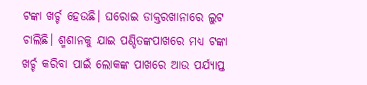ଟଙ୍କା ଖର୍ଚ୍ଚ ହେଉଛି। ଘରୋଇ ଡାକ୍ତରଖାନାରେ ଲୁଟ ଚାଲିଛି। ଶ୍ମଶାନକୁ ଯାଇ ପଣ୍ଡିତଙ୍କପାଖରେ ମଧ୍ୟ ଟଙ୍କା ଖର୍ଚ୍ଚ କରିବା ପାଇଁ ଲୋକଙ୍କ ପାଖରେ ଆଉ ପର୍ଯ୍ୟାପ୍ତ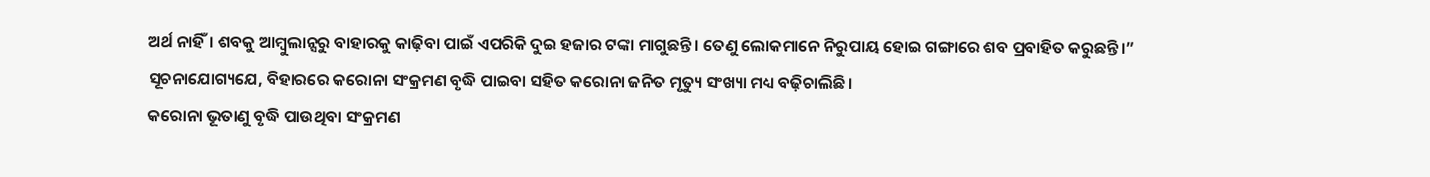ଅର୍ଥ ନାହିଁ। ଶବକୁ ଆମ୍ବୁଲାନ୍ସରୁ ବାହାରକୁ କାଢ଼ିବା ପାଇଁ ଏପରିକି ଦୁଇ ହଜାର ଟଙ୍କା ମାଗୁଛନ୍ତି। ତେଣୁ ଲୋକମାନେ ନିରୁପାୟ ହୋଇ ଗଙ୍ଗାରେ ଶବ ପ୍ରବାହିତ କରୁଛନ୍ତି।”
ସୂଚନାଯୋଗ୍ୟଯେ, ବିହାରରେ କରୋନା ସଂକ୍ରମଣ ବୃଦ୍ଧି ପାଇବା ସହିତ କରୋନା ଜନିତ ମୃତ୍ୟୁ ସଂଖ୍ୟା ମଧ୍ୟ ବଢ଼ିଚାଲିଛି।
କରୋନା ଭୂତାଣୁ ବୃଦ୍ଧି ପାଉଥିବା ସଂକ୍ରମଣ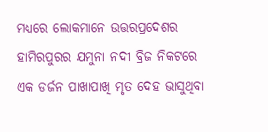ମଧ୍ୟରେ ଲୋକମାନେ ଉତ୍ତରପ୍ରଦେଶର ହାମିରପୁରର ଯମୁନା ନଦୀ ବ୍ରିଜ ନିକଟରେ ଏକ ଡର୍ଜନ ପାଖାପାଖି ମୃତ ଦେହ ଭାସୁଥିବା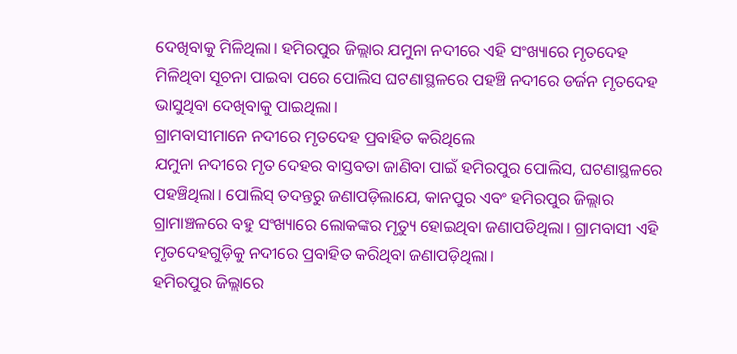ଦେଖିବାକୁ ମିଳିଥିଲା। ହମିରପୁର ଜିଲ୍ଲାର ଯମୁନା ନଦୀରେ ଏହି ସଂଖ୍ୟାରେ ମୃତଦେହ ମିଳିଥିବା ସୂଚନା ପାଇବା ପରେ ପୋଲିସ ଘଟଣାସ୍ଥଳରେ ପହଞ୍ଚି ନଦୀରେ ଡର୍ଜନ ମୃତଦେହ ଭାସୁଥିବା ଦେଖିବାକୁ ପାଇଥିଲା।
ଗ୍ରାମବାସୀମାନେ ନଦୀରେ ମୃତଦେହ ପ୍ରବାହିତ କରିଥିଲେ
ଯମୁନା ନଦୀରେ ମୃତ ଦେହର ବାସ୍ତବତା ଜାଣିବା ପାଇଁ ହମିରପୁର ପୋଲିସ, ଘଟଣାସ୍ଥଳରେ ପହଞ୍ଚିଥିଲା। ପୋଲିସ୍ ତଦନ୍ତରୁ ଜଣାପଡ଼ିଲାଯେ, କାନପୁର ଏବଂ ହମିରପୁର ଜିଲ୍ଲାର ଗ୍ରାମାଞ୍ଚଳରେ ବହୁ ସଂଖ୍ୟାରେ ଲୋକଙ୍କର ମୃତ୍ୟୁ ହୋଇଥିବା ଜଣାପଡିଥିଲା। ଗ୍ରାମବାସୀ ଏହି ମୃତଦେହଗୁଡ଼ିକୁ ନଦୀରେ ପ୍ରବାହିତ କରିଥିବା ଜଣାପଡ଼ିଥିଲା।
ହମିରପୁର ଜିଲ୍ଲାରେ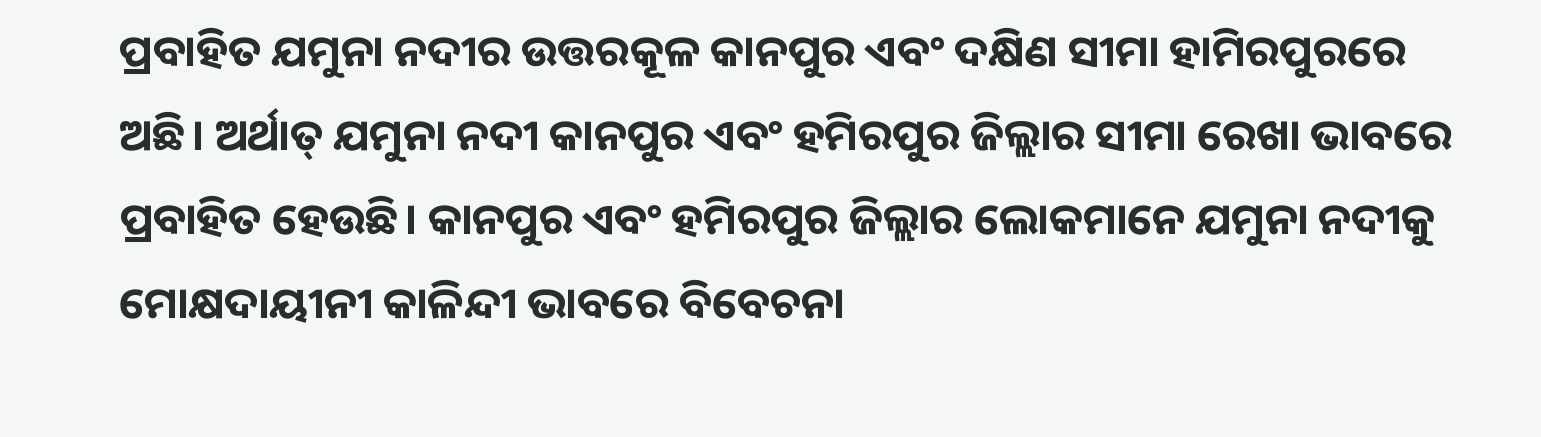ପ୍ରବାହିତ ଯମୁନା ନଦୀର ଉତ୍ତରକୂଳ କାନପୁର ଏବଂ ଦକ୍ଷିଣ ସୀମା ହାମିରପୁରରେ ଅଛି। ଅର୍ଥାତ୍ ଯମୁନା ନଦୀ କାନପୁର ଏବଂ ହମିରପୁର ଜିଲ୍ଲାର ସୀମା ରେଖା ଭାବରେ ପ୍ରବାହିତ ହେଉଛି। କାନପୁର ଏବଂ ହମିରପୁର ଜିଲ୍ଲାର ଲୋକମାନେ ଯମୁନା ନଦୀକୁ ମୋକ୍ଷଦାୟୀନୀ କାଳିନ୍ଦୀ ଭାବରେ ବିବେଚନା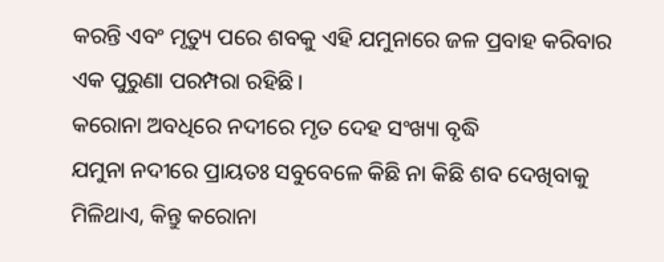କରନ୍ତି ଏବଂ ମୃତ୍ୟୁ ପରେ ଶବକୁ ଏହି ଯମୁନାରେ ଜଳ ପ୍ରବାହ କରିବାର ଏକ ପୁରୁଣା ପରମ୍ପରା ରହିଛି।
କରୋନା ଅବଧିରେ ନଦୀରେ ମୃତ ଦେହ ସଂଖ୍ୟା ବୃଦ୍ଧି
ଯମୁନା ନଦୀରେ ପ୍ରାୟତଃ ସବୁବେଳେ କିଛି ନା କିଛି ଶବ ଦେଖିବାକୁ ମିଳିଥାଏ, କିନ୍ତୁ କରୋନା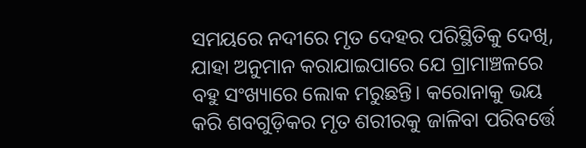ସମୟରେ ନଦୀରେ ମୃତ ଦେହର ପରିସ୍ଥିତିକୁ ଦେଖି, ଯାହା ଅନୁମାନ କରାଯାଇପାରେ ଯେ ଗ୍ରାମାଞ୍ଚଳରେ ବହୁ ସଂଖ୍ୟାରେ ଲୋକ ମରୁଛନ୍ତି। କରୋନାକୁ ଭୟ କରି ଶବଗୁଡ଼ିକର ମୃତ ଶରୀରକୁ ଜାଳିବା ପରିବର୍ତ୍ତେ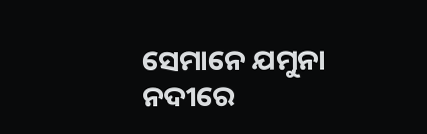ସେମାନେ ଯମୁନା ନଦୀରେ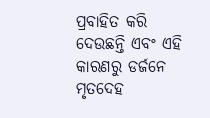ପ୍ରବାହିତ କରି ଦେଉଛନ୍ତି ଏବଂ ଏହି କାରଣରୁ ଡର୍ଜନେ ମୃତଦେହ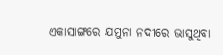ଏକାସାଙ୍ଗରେ ଯମୁନା ନଦୀରେ ଭାସୁଥିବା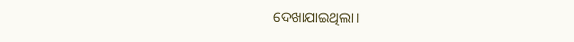ଦେଖାଯାଇଥିଲା।